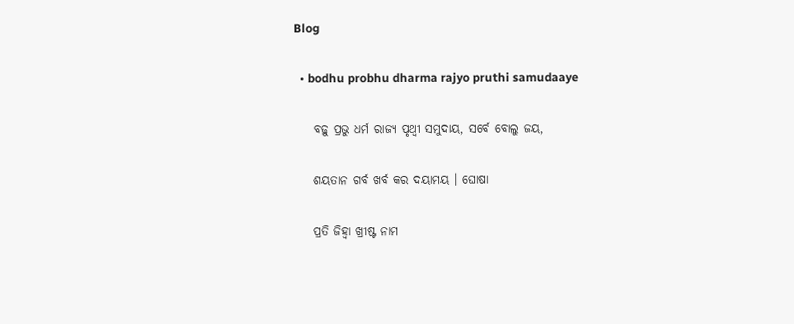Blog

  • bodhu probhu dharma rajyo pruthi samudaaye

    ବଢ଼ୁ ପ୍ରଭୁ ଧର୍ମ ରାଜ୍ୟ ପୃଥ୍ୱୀ ସମୁଦାୟ, ସର୍ବେ ବୋଲୁ ଜୟ,

    ଶୟତାନ ଗର୍ବ ଖର୍ବ କର ଦୟାମୟ । ଘୋଷା

    ପ୍ରତି ଜିହ୍ୱା ଖ୍ରୀଷ୍ଟ ନାମ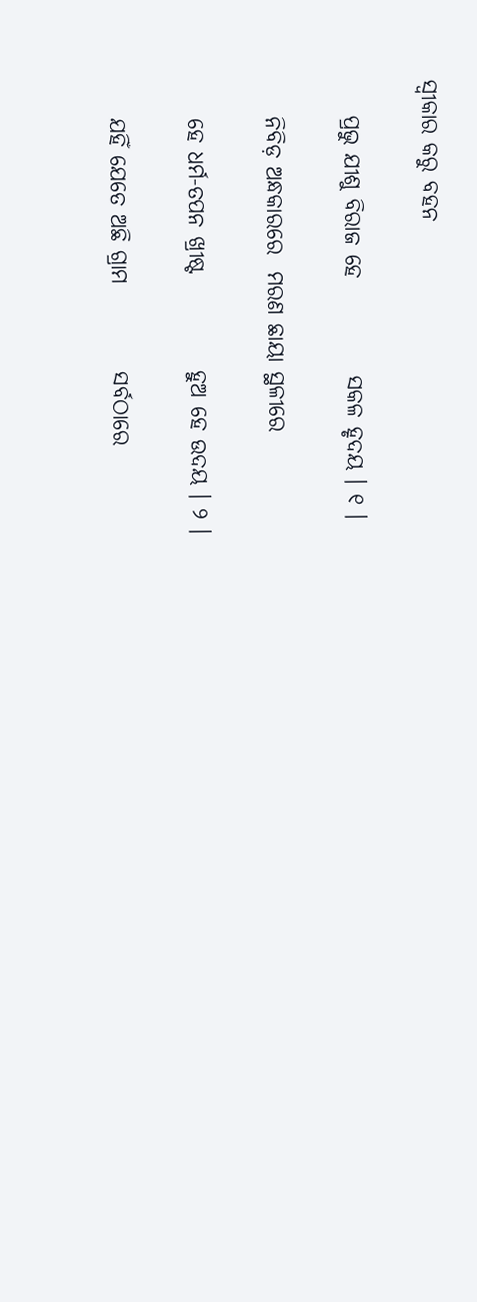ସ୍ୱୀକାର କରୁ ବହନ

    ପ୍ରଭୁ ଯୀଶୁ ବିରାଜ ହେ           ସକଳ ହୃଦୟ । ୧ ।

    ନିବିଡ଼ ଅନ୍ଧକାରରେ  ମରଣ ଛାୟା ସ୍ଥଳୀରେ

    ହେ ଧର୍ମ-ତପନ ଖ୍ରୀଷ୍ଟ           ହୁଅ ହେ ଉଦୟ । ୨ ।

    ଯହିଁ ଯେତେ ଅଛି ଗ୍ରାମ          ସର୍ବଠାରେ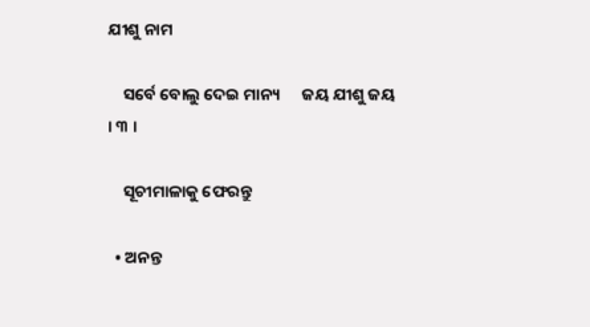ଯୀଶୁ ନାମ

    ସର୍ବେ ବୋଲୁ ଦେଇ ମାନ୍ୟ      ଜୟ ଯୀଶୁ ଜୟ । ୩ ।

    ସୂଚୀମାଳାକୁ ଫେରନ୍ତୁ

  • ଅନନ୍ତ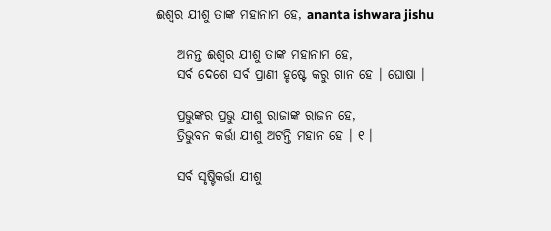ଈଶ୍ୱର ଯୀଶୁ ତାଙ୍କ ମହାନାମ ହେ, ananta ishwara jishu

    ଅନନ୍ତ ଈଶ୍ୱର ଯୀଶୁ ତାଙ୍କ ମହାନାମ ହେ,
    ସର୍ବ ଦେଶେ ସର୍ବ ପ୍ରାଣୀ ହୃଷ୍ଟେ କରୁ ଗାନ ହେ । ଘୋଷା ।

    ପ୍ରଭୁଙ୍କର ପ୍ରଭୁ ଯୀଶୁ ରାଜାଙ୍କ ରାଜନ ହେ,
    ତ୍ରିଭୁବନ କର୍ତ୍ତା ଯୀଶୁ ଅଟନ୍ତି ମହାନ ହେ । ୧ ।

    ସର୍ବ ସୃଷ୍ଟିକର୍ତ୍ତା ଯୀଶୁ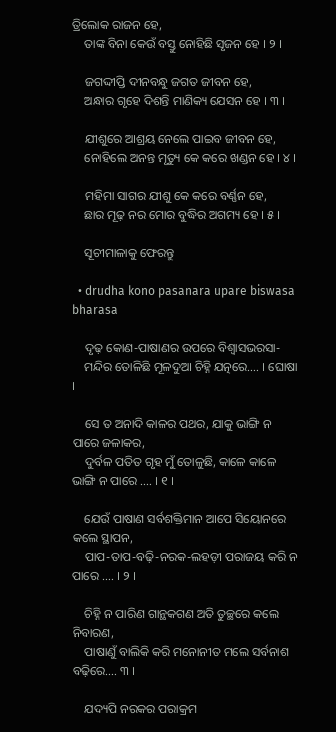ତ୍ରିଲୋକ ରାଜନ ହେ,
    ତାଙ୍କ ବିନା କେଉଁ ବସ୍ତୁ ନୋହିଛି ସୃଜନ ହେ । ୨ ।

    ଜଗଦ୍ଦୀପ୍ତି ଦୀନବନ୍ଧୁ ଜଗତ ଜୀବନ ହେ,
    ଅନ୍ଧାର ଗୃହେ ଦିଶନ୍ତି ମାଣିକ୍ୟ ଯେସନ ହେ । ୩ ।

    ଯୀଶୁରେ ଆଶ୍ରୟ ନେଲେ ପାଇବ ଜୀବନ ହେ,
    ନୋହିଲେ ଅନନ୍ତ ମୃତ୍ୟୁ କେ କରେ ଖଣ୍ଡନ ହେ । ୪ ।

    ମହିମା ସାଗର ଯୀଶୁ କେ କରେ ବର୍ଣ୍ଣନ ହେ,
    ଛାର ମୂଢ଼ ନର ମୋର ବୁଦ୍ଧିର ଅଗମ୍ୟ ହେ । ୫ ।

    ସୂଚୀମାଳାକୁ ଫେରନ୍ତୁ

  • drudha kono pasanara upare biswasa bharasa

    ଦୃଢ଼ କୋଣ-ପାଷାଣର ଉପରେ ବିଶ୍ୱାସଭରସା-
    ମନ୍ଦିର ତୋଳିଛି ମୂଳଦୁଆ ଚିହ୍ନି ଯତ୍ନରେ…. । ଘୋଷା ।

    ସେ ତ ଅନାଦି କାଳର ପଥର, ଯାକୁ ଭାଙ୍ଗି ନ ପାରେ ଜଳାକର,
    ଦୁର୍ବଳ ପତିତ ଗୃହ ମୁଁ ତୋଳୁଛି, କାଳେ କାଳେ ଭାଙ୍ଗି ନ ପାରେ …. । ୧ ।

    ଯେଉଁ ପାଷାଣ ସର୍ବଶକ୍ତିମାନ ଆପେ ସିୟୋନରେ କଲେ ସ୍ଥାପନ,
    ପାପ-ତାପ-ବଢ଼ି-ନରକ-ଲହଡ଼ୀ ପରାଜୟ କରି ନ ପାରେ …. । ୨ ।

    ଚିହ୍ନି ନ ପାରିଣ ଗାନ୍ଥକଗଣ ଅତି ତୁଚ୍ଛରେ କଲେ ନିବାରଣ,
    ପାଷାଣୁଁ ବାଲିକି କରି ମନୋନୀତ ମଲେ ସର୍ବନାଶ ବଢ଼ିରେ…. ୩ ।

    ଯଦ୍ୟପି ନରକର ପରାକ୍ରମ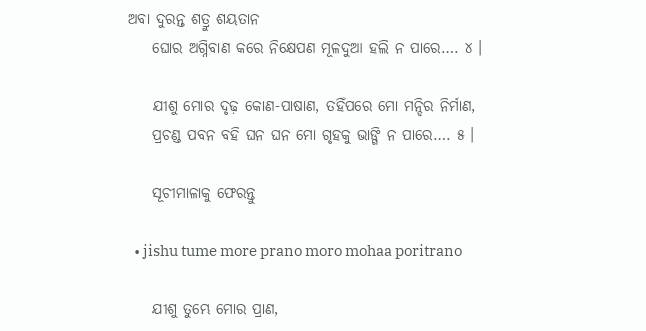ଅବା ଦୁରନ୍ତ ଶତ୍ରୁ ଶୟତାନ
    ଘୋର ଅଗ୍ନିବାଣ କରେ ନିକ୍ଷେପଣ ମୂଳଦୁଆ ହଲି ନ ପାରେ…. ୪ ।

    ଯୀଶୁ ମୋର ଦୃଢ଼ କୋଣ-ପାଷାଣ, ତହିଁପରେ ମୋ ମନ୍ଦିର ନିର୍ମାଣ,
    ପ୍ରଚଣ୍ଡ ପବନ ବହି ଘନ ଘନ ମୋ ଗୃହକୁ ଭାଙ୍ଗି ନ ପାରେ…. ୫ ।

    ସୂଚୀମାଳାକୁ ଫେରନ୍ତୁ

  • jishu tume more prano moro mohaa poritrano

    ଯୀଶୁ ତୁମ୍ଭେ ମୋର ପ୍ରାଣ,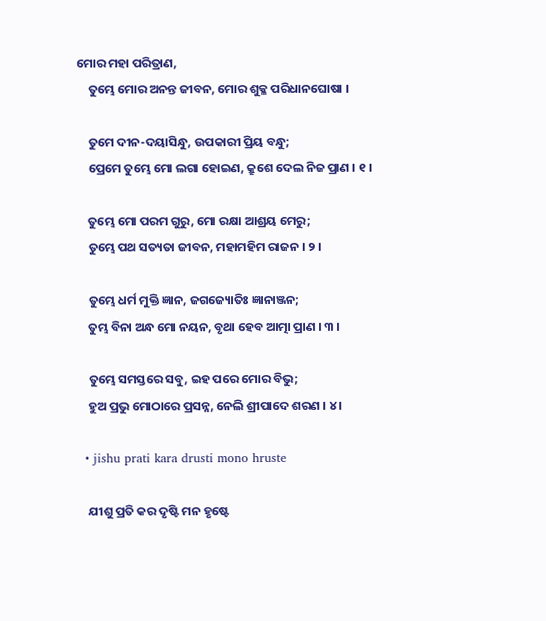ମୋର ମହା ପରିତ୍ରାଣ,
    ତୁମ୍ଭେ ମୋର ଅନନ୍ତ ଜୀବନ, ମୋର ଶୁକ୍ଳ ପରିଧାନଘୋଷା ।

    ତୁମେ ଦୀନ-ଦୟାସିନ୍ଧୁ, ଉପକାରୀ ପ୍ରିୟ ବନ୍ଧୁ;
    ପ୍ରେମେ ତୁମ୍ଭେ ମୋ ଲଗା ହୋଇଣ, କ୍ରୁଶେ ଦେଲ ନିଜ ପ୍ରାଣ । ୧ ।

    ତୁମ୍ଭେ ମୋ ପରମ ଗୁରୁ, ମୋ ରକ୍ଷା ଆଶ୍ରୟ ମେରୁ;
    ତୁମ୍ଭେ ପଥ ସତ୍ୟତା ଜୀବନ, ମହାମହିମ ରାଜନ । ୨ ।

    ତୁମ୍ଭେ ଧର୍ମ ମୁକ୍ତି ଜ୍ଞାନ, ଜଗଜ୍ୟୋତିଃ ଜ୍ଞାନାଞ୍ଜନ;
    ତୁମ୍ଭ ବିନା ଅନ୍ଧ ମୋ ନୟନ, ବୃଥା ହେବ ଆତ୍ମା ପ୍ରାଣ । ୩ ।

    ତୁମ୍ଭେ ସମସ୍ତରେ ସବୁ, ଇହ ପରେ ମୋର ବିଭୁ;
    ହୁଅ ପ୍ରଭୁ ମୋଠାରେ ପ୍ରସନ୍ନ, ନେଲି ଶ୍ରୀପାଦେ ଶରଣ । ୪ ।

  • jishu prati kara drusti mono hruste

    ଯୀଶୁ ପ୍ରତି କର ଦୃଷ୍ଟି ମନ ହୃଷ୍ଟେ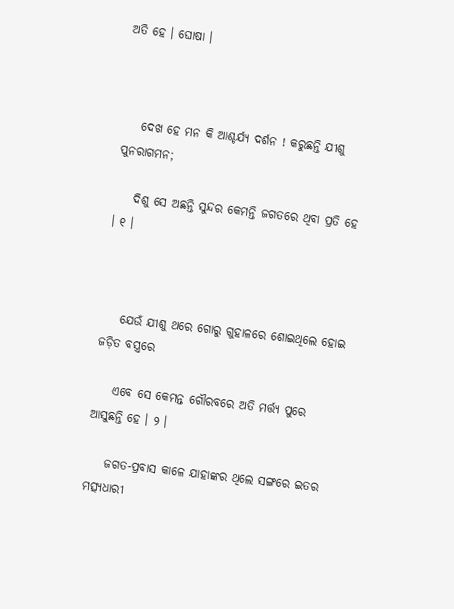ଅତି ହେ । ଘୋଷା ।



    ଦେଖ ହେ ମନ କି ଆଶ୍ଚର୍ଯ୍ୟ ଦର୍ଶନ ! କରୁଛନ୍ତି ଯୀଶୁ ପୁନରାଗମନ;

    ଦିଶୁ ସେ ଅଛନ୍ତି ସୁନ୍ଦର କେମନ୍ତି ଜଗତରେ ଥିବା ପ୍ରତି ହେ । ୧ ।



    ଯେଉଁ ଯୀଶୁ ଥରେ ଗୋରୁ ଗୁହାଳରେ ଶୋଇଥିଲେ ହୋଇ ଜଡ଼ିତ ବସ୍ତ୍ରରେ

    ଏବେ ସେ କେମନ୍ତ ଗୌରବରେ ଅତି ମର୍ତ୍ତ୍ୟ ପୁରେ ଆସୁଛନ୍ତି ହେ । ୨ ।

    ଜଗତ-ପ୍ରବାସ କାଳେ ଯାହାଙ୍କର ଥିଲେ ସଙ୍ଗରେ ଇତର ମତ୍ସ୍ୟଧାରୀ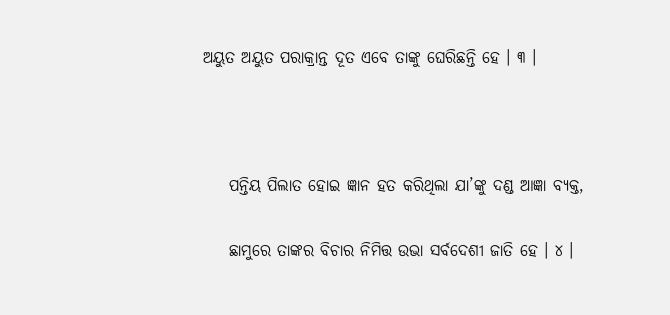ଅୟୁତ ଅୟୁତ ପରାକ୍ରାନ୍ତ ଦୂତ ଏବେ ତାଙ୍କୁ ଘେରିଛନ୍ତି ହେ । ୩ ।



    ପନ୍ତିୟ ପିଲାତ ହୋଇ ଜ୍ଞାନ ହତ କରିଥିଲା ଯା’ଙ୍କୁ ଦଣ୍ଡ ଆଜ୍ଞା ବ୍ୟକ୍ତ,

    ଛାମୁରେ ତାଙ୍କର ବିଚାର ନିମିତ୍ତ ଉଭା ସର୍ବଦେଶୀ ଜାତି ହେ । ୪ ।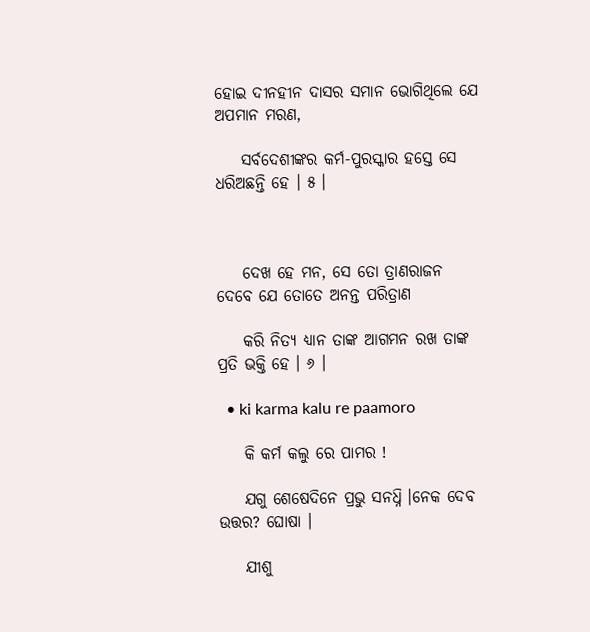ହୋଇ ଦୀନହୀନ ଦାସର ସମାନ ଭୋଗିଥିଲେ ଯେ ଅପମାନ ମରଣ,

    ସର୍ବଦେଶୀଙ୍କର କର୍ମ-ପୁରସ୍କାର ହସ୍ତେ ସେ ଧରିଅଛନ୍ତି ହେ । ୫ ।



    ଦେଖ ହେ ମନ, ସେ ତୋ ତ୍ରାଣରାଜନ ଦେବେ ଯେ ତୋତେ ଅନନ୍ତ ପରିତ୍ରାଣ

    କରି ନିତ୍ୟ ଧ୍ୟାନ ତାଙ୍କ ଆଗମନ ରଖ ତାଙ୍କ ପ୍ରତି ଭକ୍ତି ହେ । ୬ ।

  • ki karma kalu re paamoro

    କି କର୍ମ କଲୁ ରେ ପାମର !

    ଯଗୁ ଶେଷେଦିନେ ପ୍ରଭୁ ସନଧ୍ନି ।ନେକ ଦେବ ଉତ୍ତର? ଘୋଷା ।

    ଯୀଶୁ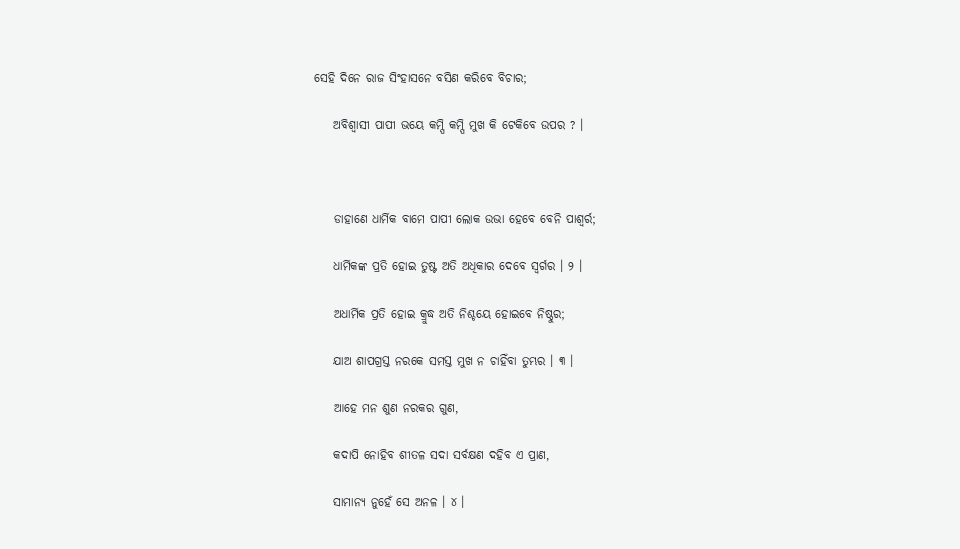ସେହି ଦିନେ ରାଜ ସିଂହାସନେ ବସିଣ କରିବେ ବିଚାର;

    ଅବିଶ୍ୱାସୀ ପାପୀ ଭୟେ କମ୍ପି କମ୍ପି ମୁଖ କି ଟେକିବେ ଉପର ? ।



    ଡାହାଣେ ଧାର୍ମିକ ବାମେ ପାପୀ ଲୋକ ଉଭା ହେବେ ବେନି ପାଶ୍ୱର୍ର;

    ଧାର୍ମିକଙ୍କ ପ୍ରତି ହୋଇ ତୁଷ୍ଟ ଅତି ଅଧିକାର ଦେବେ ସ୍ୱର୍ଗର । ୨ ।

    ଅଧାର୍ମିକ ପ୍ରତି ହୋଇ କ୍ରୁଦ୍ଧ ଅତି ନିଶ୍ଚୟେ ହୋଇବେ ନିଷ୍ଠୁର;

    ଯାଅ ଶାପଗ୍ରସ୍ତ ନରକେ ସମସ୍ତ ମୁଖ ନ ଚାହିଁବା ତୁମ୍ଭର । ୩ ।

    ଆହେ ମନ ଶୁଣ ନରକର ଗୁଣ,

    କଦାପି ନୋହିବ ଶୀତଳ ସଦା ସର୍ବକ୍ଷଣ ଦହିବ ଏ ପ୍ରାଣ,

    ସାମାନ୍ୟ ନୁହେଁ ସେ ଅନଳ । ୪ ।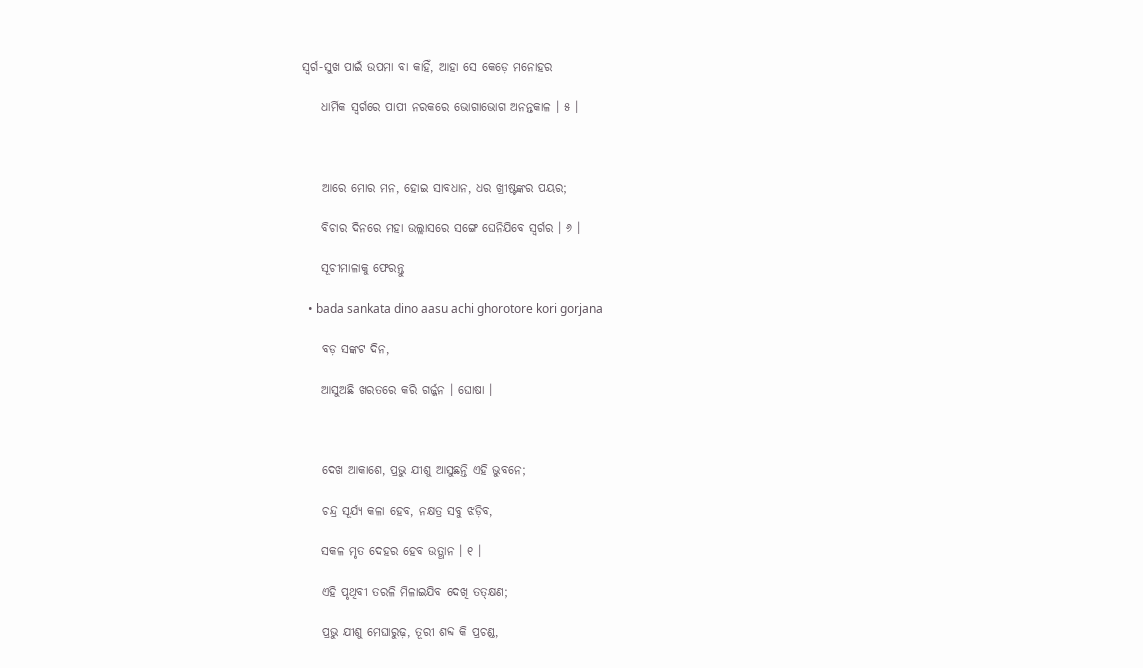ସ୍ୱର୍ଗ-ସୁଖ ପାଇଁ ଉପମା ବା କାହିଁ, ଆହା ସେ କେଡ଼େ ମନୋହର

    ଧାର୍ମିକ ସ୍ୱର୍ଗରେ ପାପୀ ନରକରେ ଭୋଗାଭୋଗ ଅନନ୍ତକାଳ । ୫ ।



    ଆରେ ମୋର ମନ, ହୋଇ ସାବଧାନ, ଧର ଖ୍ରୀଷ୍ଟଙ୍କର ପୟର;

    ବିଚାର ଦିନରେ ମହା ଉଲ୍ଲାସରେ ସଙ୍ଗେ ଘେନିଯିବେ ସ୍ୱର୍ଗର । ୬ ।

    ସୂଚୀମାଳାକୁ ଫେରନ୍ତୁ

  • bada sankata dino aasu achi ghorotore kori gorjana

    ବଡ଼ ସଙ୍କଟ ଦିନ,

    ଆସୁଅଛି ଖରତରେ କରି ଗର୍ଜ୍ଜନ । ଘୋଷା ।



    ଦେଖ ଆକାଶେ, ପ୍ରଭୁ ଯୀଶୁ ଆସୁଛନ୍ତି ଏହି ଭୁବନେ;

    ଚନ୍ଦ୍ର ସୂର୍ଯ୍ୟ କଳା ହେବ, ନକ୍ଷତ୍ର ସବୁ ଝଡ଼ିବ,

    ସକଳ ମୃତ ଦେହର ହେବ ଉତ୍ଥାନ । ୧ ।

    ଏହି ପୃଥିବୀ ତରଳି ମିଳାଇଯିବ ଦେଖି ତତ୍‌କ୍ଷଣ;

    ପ୍ରଭୁ ଯୀଶୁ ମେଘାରୁଢ଼, ତୂରୀ ଶବ୍ଦ କି ପ୍ରଚଣ୍ଡ,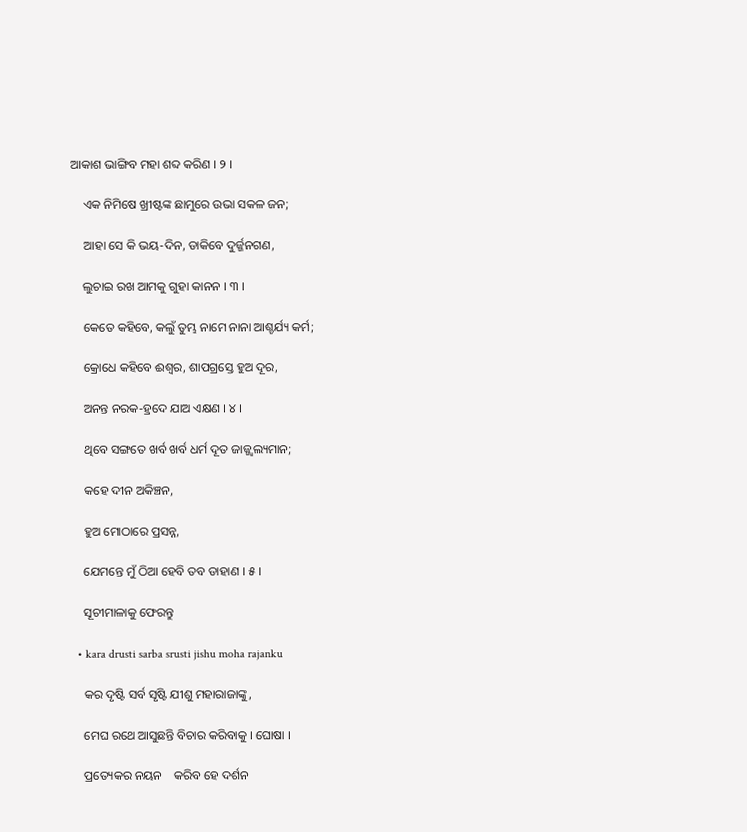ଆକାଶ ଭାଙ୍ଗିବ ମହା ଶବ୍ଦ କରିଣ । ୨ ।

    ଏକ ନିମିଷେ ଖ୍ରୀଷ୍ଟଙ୍କ ଛାମୁରେ ଉଭା ସକଳ ଜନ;

    ଆହା ସେ କି ଭୟ-ଦିନ, ଡାକିବେ ଦୁର୍ଜ୍ଜନଗଣ,

    ଲୁଚାଇ ରଖ ଆମକୁ ଗୁହା କାନନ । ୩ ।

    କେତେ କହିବେ, କଲୁଁ ତୁମ୍ଭ ନାମେ ନାନା ଆଶ୍ଚର୍ଯ୍ୟ କର୍ମ;

    କ୍ରୋଧେ କହିବେ ଈଶ୍ୱର, ଶାପଗ୍ରସ୍ତେ ହୁଅ ଦୂର,

    ଅନନ୍ତ ନରକ-ହ୍ରଦେ ଯାଅ ଏକ୍ଷଣ । ୪ ।

    ଥିବେ ସଙ୍ଗତେ ଖର୍ବ ଖର୍ବ ଧର୍ମ ଦୂତ ଜାଜ୍ଜ୍ୱଲ୍ୟମାନ;

    କହେ ଦୀନ ଅକିଞ୍ଚନ,

    ହୁଅ ମୋଠାରେ ପ୍ରସନ୍ନ,

    ଯେମନ୍ତେ ମୁଁ ଠିଆ ହେବି ତବ ଡାହାଣ । ୫ ।

    ସୂଚୀମାଳାକୁ ଫେରନ୍ତୁ

  • kara drusti sarba srusti jishu moha rajanku

    କର ଦୃଷ୍ଟି ସର୍ବ ସୃଷ୍ଟି ଯୀଶୁ ମହାରାଜାଙ୍କୁ,

    ମେଘ ରଥେ ଆସୁଛନ୍ତି ବିଚାର କରିବାକୁ । ଘୋଷା ।

    ପ୍ରତ୍ୟେକର ନୟନ    କରିବ ହେ ଦର୍ଶନ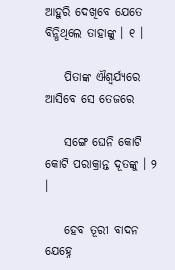ଆହୁରି ଦେଖିବେ ଯେତେ ବିନ୍ଧିଥିଲେ ତାହାଙ୍କୁ । ୧ ।

    ପିତାଙ୍କ ଐଶ୍ୱର୍ଯ୍ୟରେ  ଆସିବେ ସେ ତେଜରେ

    ସଙ୍ଗେ ଘେନି କୋଟି କୋଟି ପରାକ୍ରାନ୍ତ ଦୂତଙ୍କୁ । ୨ ।

    ହେବ ତୂରୀ ବାଦନ   ଯେହ୍ନେ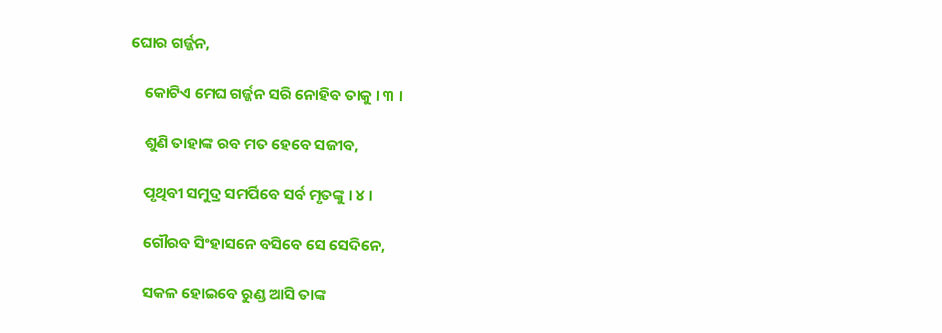ଘୋର ଗର୍ଜ୍ଜନ,

    କୋଟିଏ ମେଘ ଗର୍ଜ୍ଜନ ସରି ନୋହିବ ତାକୁ । ୩ ।

    ଶୁଣି ତାହାଙ୍କ ରବ ମତ ହେବେ ସଜୀବ,

    ପୃଥିବୀ ସମୁଦ୍ର ସମର୍ପିବେ ସର୍ବ ମୃତଙ୍କୁ । ୪ ।

    ଗୌରବ ସିଂହାସନେ ବସିବେ ସେ ସେଦିନେ,

    ସକଳ ହୋଇବେ ରୁଣ୍ଡ ଆସି ତାଙ୍କ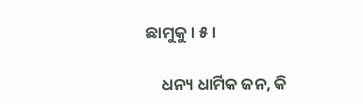ଛାମୁକୁ । ୫ ।

    ଧନ୍ୟ ଧାର୍ମିକ ଜନ, କି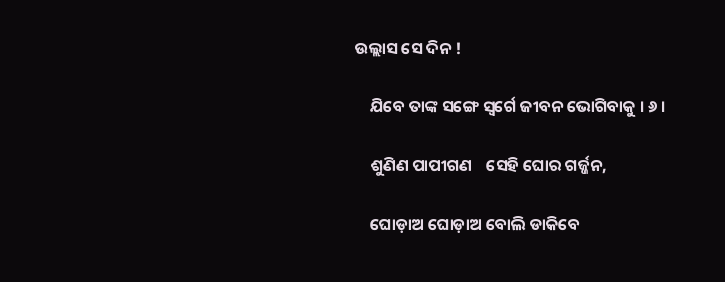ଉଲ୍ଲାସ ସେ ଦିନ !

    ଯିବେ ତାଙ୍କ ସଙ୍ଗେ ସ୍ୱର୍ଗେ ଜୀବନ ଭୋଗିବାକୁ । ୬ ।

    ଶୁଣିଣ ପାପୀଗଣ    ସେହି ଘୋର ଗର୍ଜ୍ଜନ,

    ଘୋଡ଼ାଅ ଘୋଡ଼ାଅ ବୋଲି ଡାକିବେ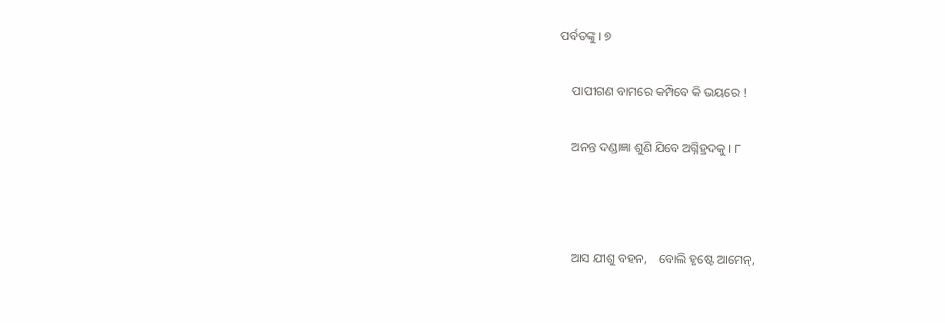ପର୍ବତଙ୍କୁ । ୭

    ପାପୀଗଣ ବାମରେ କମ୍ପିବେ କି ଭୟରେ !

    ଅନନ୍ତ ଦଣ୍ଡାଜ୍ଞା ଶୁଣି ଯିବେ ଅଗ୍ନିହ୍ରଦକୁ । ୮



    ଆସ ଯୀଶୁ ବହନ,    ବୋଲି ହୃଷ୍ଟେ ଆମେନ୍‌,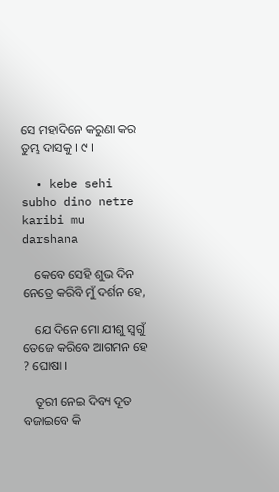ସେ ମହାଦିନେ କରୁଣା କର ତୁମ୍ଭ ଦାସକୁ । ୯ ।

  • kebe sehi subho dino netre karibi mu darshana

    କେବେ ସେହି ଶୁଭ ଦିନ ନେତ୍ରେ କରିବି ମୁଁ ଦର୍ଶନ ହେ,

    ଯେ ଦିନେ ମୋ ଯୀଶୁ ସ୍ୱଗୁଁ ତେଜେ କରିବେ ଆଗମନ ହେ ? ଘୋଷା ।

    ତୂରୀ ନେଇ ଦିବ୍ୟ ଦୂତ ବଜାଇବେ କି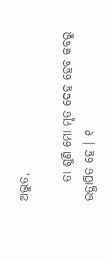ଅଦ୍ଭୁତ,

    ତା ଶୁଣି ମୋ ମୃତ ଦେହ ହେବ କବରୁ ଉତ୍ଥାପିତ ହେ । ୧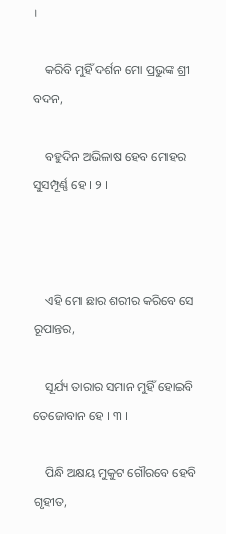।

    କରିବି ମୁହିଁ ଦର୍ଶନ ମୋ ପ୍ରଭୁଙ୍କ ଶ୍ରୀ ବଦନ,

    ବହୁଦିନ ଅଭିଳାଷ ହେବ ମୋହର ସୁସମ୍ପୂର୍ଣ୍ଣ ହେ । ୨ ।



    ଏହି ମୋ ଛାର ଶରୀର କରିବେ ସେ ରୂପାନ୍ତର,

    ସୂର୍ଯ୍ୟ ତାରାର ସମାନ ମୁହିଁ ହୋଇବି ତେଜୋବାନ ହେ । ୩ ।

    ପିନ୍ଧି ଅକ୍ଷୟ ମୁକୁଟ ଗୌରବେ ହେବି ଗୃହୀତ,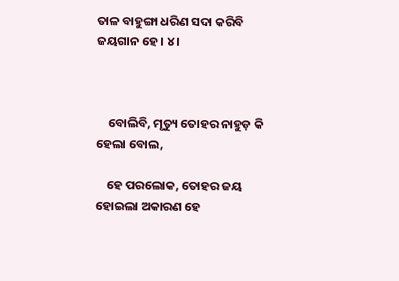ତାଳ ବାହୁଙ୍ଗା ଧରିଣ ସଦା କରିବି ଜୟଗାନ ହେ । ୪ ।



    ବୋଲିବି, ମୃତ୍ୟୁ ତୋହର ନାହୁଡ଼ କି ହେଲା ବୋଲ,

    ହେ ପରଲୋକ, ତୋହର ଜୟ ହୋଇଲା ଅକାରଣ ହେ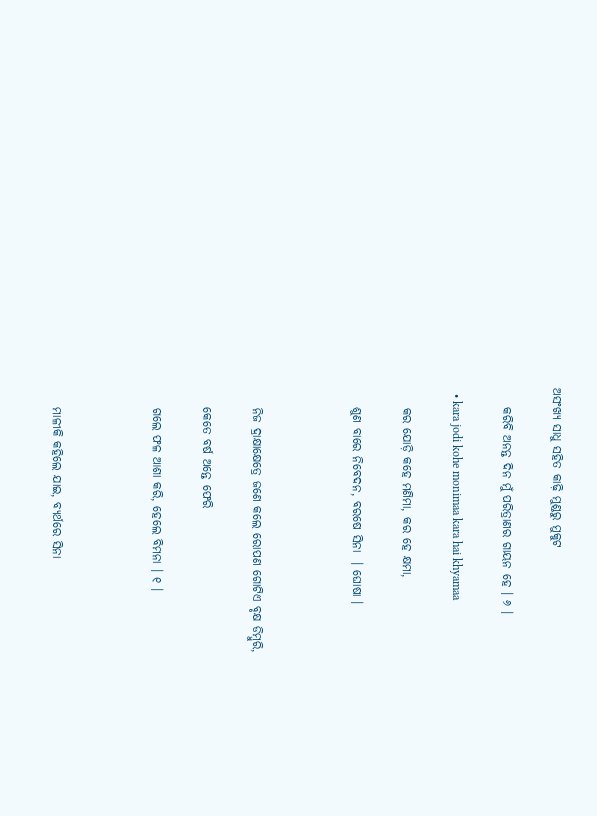ଅସଂଖ୍ୟ ସାଧୁ ସହିତ କାଢ଼ି ମୁଣ୍ଡରୁ ମୁକୁଟ

    କରିବି ଅନନ୍ତ ଦିନ ମୁଁ ପରିତ୍ରାଣର ଗାୟନ ହେ । ୬ ।

  • kara jodi kohe monimaa kara hai khyamaa

    କର ଯୋଡ଼ି କହେ ମଣିମା, କର ହେ କ୍ଷମା,

    ଶୁଣ ବାରେ ନିବେଦନ, ବରଷେ ସିନା  । ଘୋଷା ।



    ନିଜ ଦ୍ରାକ୍ଷାକ୍ଷେତ୍ରେ ଜଣେ କଲେ ରୋପଣ ଗୋଟିଏ ବୃକ୍ଷ ଡିମ୍ବୁରି,

    କେତେ ବର୍ଷ ଅନ୍ତେ ଫେରି

    ଗଲେ ଫଳ ଆଶା କରି, ହେଲେ ବିମନା । ୧ ।



    ମାଳୀକି କହିଲେ ଯାଇ, ବ୍ୟର୍ଥରେ ସିନା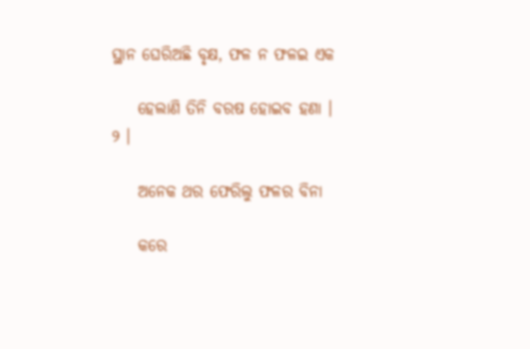ସ୍ଥାନ ଘେରିଅଛି ବୃକ୍ଷ, ଫଳ ନ ଫଳଇ ଏକ

    ହେଲାଣି ତିନି ବରଷ ହୋଇବ ହଣା । ୨ ।

    ଅନେକ ଥର ଫେରିଲୁ ଫଳର ବିନା

    କରେ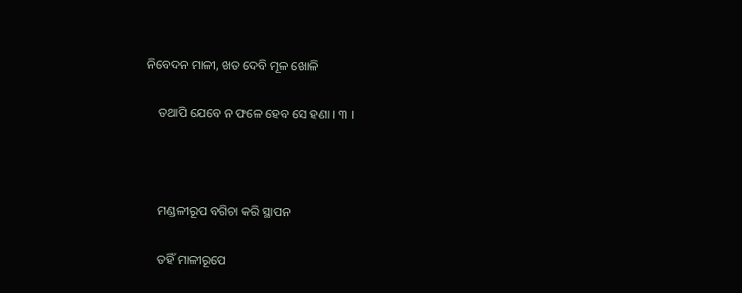ନିବେଦନ ମାଳୀ, ଖତ ଦେବି ମୂଳ ଖୋଳି

    ତଥାପି ଯେବେ ନ ଫଳେ ହେବ ସେ ହଣା । ୩ ।



    ମଣ୍ଡଳୀରୂପ ବଗିଚା କରି ସ୍ଥାପନ

    ତହିଁ ମାଳୀରୂପେ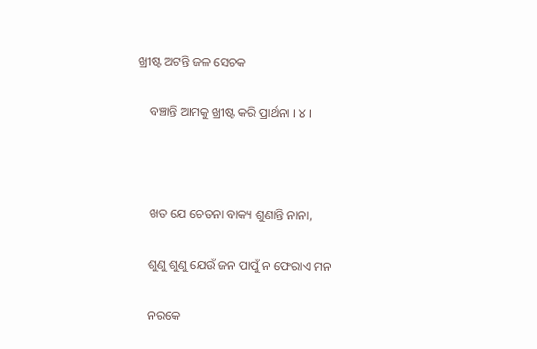ଖ୍ରୀଷ୍ଟ ଅଟନ୍ତି ଜଳ ସେଚକ

    ବଞ୍ଚାନ୍ତି ଆମକୁ ଖ୍ରୀଷ୍ଟ କରି ପ୍ରାର୍ଥନା । ୪ ।



    ଖତ ଯେ ଚେତନା ବାକ୍ୟ ଶୁଣାନ୍ତି ନାନା,

    ଶୁଣୁ ଶୁଣୁ ଯେଉଁ ଜନ ପାପୁଁ ନ ଫେରାଏ ମନ

    ନରକେ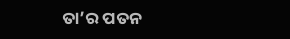ତା’ର ପତନ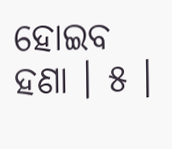ହୋଇବ ହଣା । ୫ ।